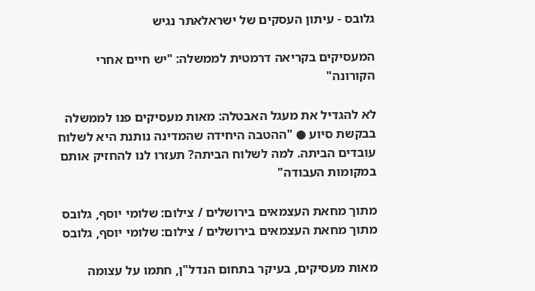גלובס - עיתון העסקים של ישראלאתר נגיש

המעסיקים בקריאה דרמטית לממשלה: "יש חיים אחרי הקורונה"

לא להגדיל את מעגל האבטלה: מאות מעסיקים פנו לממשלה בבקשת סיוע ● "ההטבה היחידה שהמדינה נותנת היא לשלוח עובדים הביתה. למה לשלוח הביתה? תעזרו לנו להחזיק אותם במקומות העבודה"

מתוך מחאת העצמאים בירושלים / צילום: שלומי יוסף, גלובס
מתוך מחאת העצמאים בירושלים / צילום: שלומי יוסף, גלובס

מאות מעסיקים, בעיקר בתחום הנדל"ן, חתמו על עצומה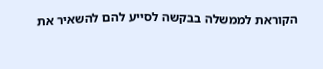הקוראת לממשלה בבקשה לסייע להם להשאיר את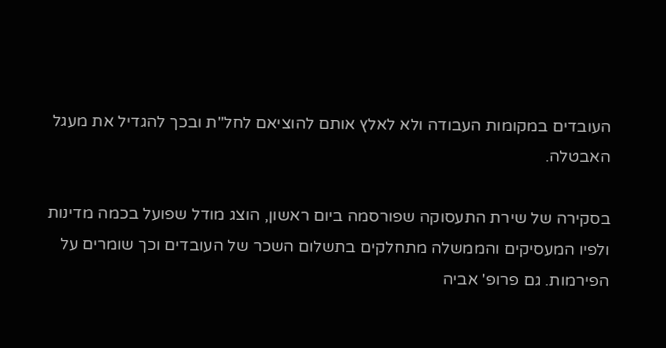העובדים במקומות העבודה ולא לאלץ אותם להוציאם לחל"ת ובכך להגדיל את מעגל האבטלה.

בסקירה של שירת התעסוקה שפורסמה ביום ראשון, הוצג מודל שפועל בכמה מדינות ולפיו המעסיקים והממשלה מתחלקים בתשלום השכר של העובדים וכך שומרים על הפירמות. גם פרופ' אביה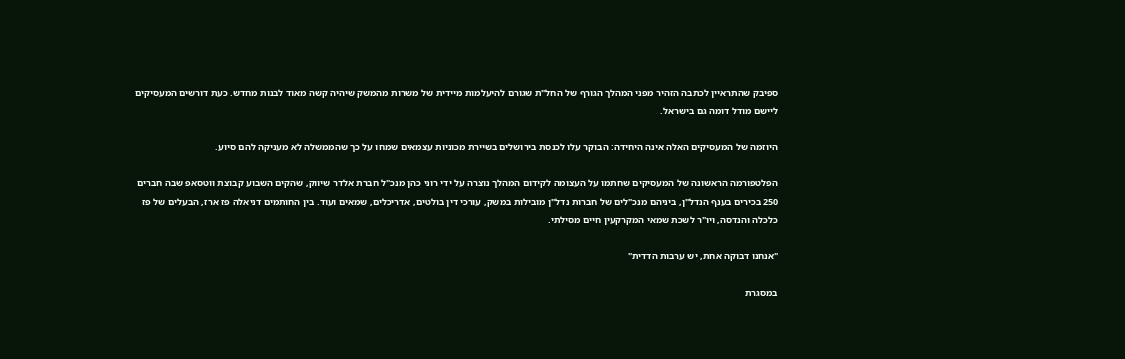ספיבק שהתראיין לכתבה הזהיר מפני המהלך הגורף של החל"ת שגורם להיעלמות מיידית של משרות מהמשק שיהיה קשה מאוד לבנות מחדש. כעת דורשים המעסיקים ליישם מודל דומה גם בישראל.

היוזמה של המעסיקים האלה אינה היחידה: הבוקר עלו לכנסת בירושלים בשיירת מכוניות עצמאים שמחו על כך שהממשלה לא מעניקה להם סיוע.

הפלטפורמה הראשונה של המעסיקים שחתמו על העצומה לקידום המהלך נוצרה על ידי רוני כהן מנכ"ל חברת אלדר שיווק, שהקים השבוע קבוצת ווטסאפ שבה חברים 250 בכירים בענף הנדל"ן, ביניהם מנכ"לים של חברות נדל"ן מובילות במשק, עורכי דין בולטים, אדריכלים, שמאים ועוד. בין החותמים דניאלה פז ארז, הבעלים של פז כלכלה והנדסה, ויו"ר לשכת שמאי המקרקעין חיים מסילתי.

"אנחנו דבוקה אחת, יש ערבות הדדית"

במסגרת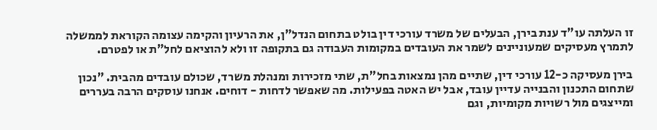זו העלתה עו"ד ענת בירן, הבעלים של משרד עורכי דין בולט בתחום הנדל"ן, את הרעיון והקימה עצומה הקוראת לממשלה לתמרץ מעסיקים שמעוניינים לשמר את העובדים במקומות העבודה גם בתקופה זו ולא להוציאם לחל"ת או לפטרם.

בירן מעסיקה כ-12 עורכי דין, שתיים מהן נמצאות בחל"ת, שתי מזכירות ומנהלת משרד, שכולם עובדים מהבית. "נכון שתחום התכנון והבנייה עדיין עובד, אבל יש האטה בפעילות. מה שאפשר לדחות - דוחים. אנחנו עוסקים הרבה בעררים ומייצגים מול רשויות מקומיות, וגם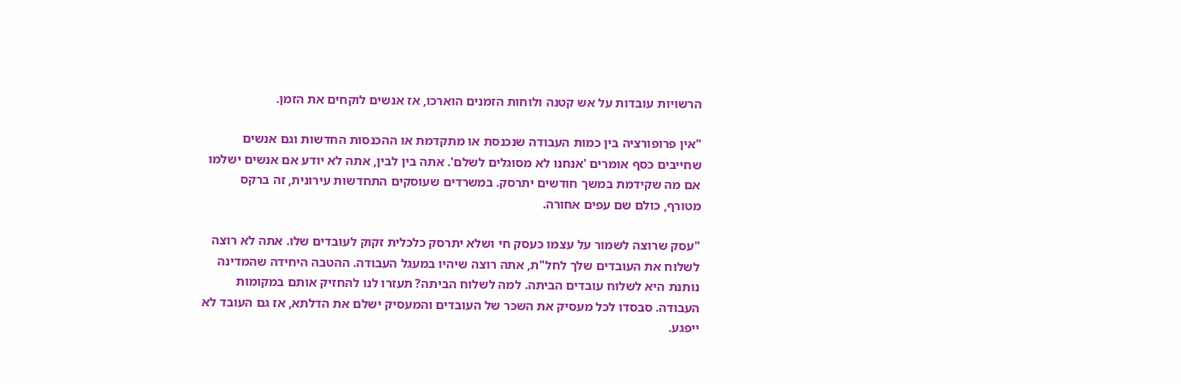הרשויות עובדות על אש קטנה ולוחות הזמנים הוארכו, אז אנשים לוקחים את הזמן.

"אין פרופורציה בין כמות העבודה שנכנסת או מתקדמת או ההכנסות החדשות וגם אנשים שחייבים כסף אומרים 'אנחנו לא מסוגלים לשלם'. אתה בין לבין, אתה לא יודע אם אנשים ישלמו אם מה שקידמת במשך חודשים יתרסק. במשרדים שעוסקים התחדשות עירונית, זה ברקס מטורף, כולם שם עפים אחורה.

"עסק שרוצה לשמור על עצמו כעסק חי ושלא יתרסק כלכלית זקוק לעובדים שלו. אתה לא רוצה לשלוח את העובדים שלך לחל"ת, אתה רוצה שיהיו במעגל העבודה. ההטבה היחידה שהמדינה נותנת היא לשלוח עובדים הביתה. למה לשלוח הביתה? תעזרו לנו להחזיק אותם במקומות העבודה. סבסדו לכל מעסיק את השכר של העובדים והמעסיק ישלם את הדלתא, אז גם העובד לא ייפגע.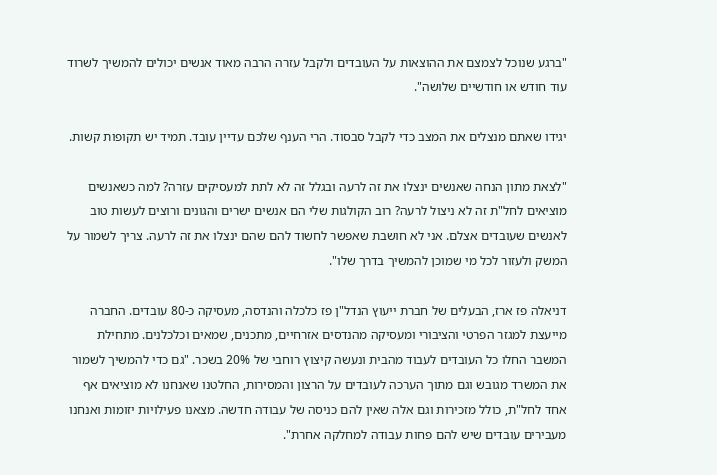"ברגע שנוכל לצמצם את ההוצאות על העובדים ולקבל עזרה הרבה מאוד אנשים יכולים להמשיך לשרוד עוד חודש או חודשיים שלושה".

יגידו שאתם מנצלים את המצב כדי לקבל סבסוד. הרי הענף שלכם עדיין עובד. תמיד יש תקופות קשות.

"לצאת מתון הנחה שאנשים ינצלו את זה לרעה ובגלל זה לא לתת למעסיקים עזרה? למה כשאנשים מוציאים לחל"ת זה לא ניצול לרעה? רוב הקולגות שלי הם אנשים ישרים והגונים ורוצים לעשות טוב לאנשים שעובדים אצלם. אני לא חושבת שאפשר לחשוד להם שהם ינצלו את זה לרעה. צריך לשמור על המשק ולעזור לכל מי שמוכן להמשיך בדרך שלו".

דניאלה פז ארז, הבעלים של חברת ייעוץ הנדל"ן פז כלכלה והנדסה, מעסיקה כ-80 עובדים. החברה מייעצת למגזר הפרטי והציבורי ומעסיקה מהנדסים אזרחיים, מתכנים, שמאים וכלכלנים. מתחילת המשבר החלו כל העובדים לעבוד מהבית ונעשה קיצוץ רוחבי של 20% בשכר. "גם כדי להמשיך לשמור את המשרד מגובש וגם מתוך הערכה לעובדים על הרצון והמסירות, החלטנו שאנחנו לא מוציאים אף אחד לחל"ת, כולל מזכירות וגם אלה שאין להם כניסה של עבודה חדשה. מצאנו פעילויות יזומות ואנחנו מעבירים עובדים שיש להם פחות עבודה למחלקה אחרת".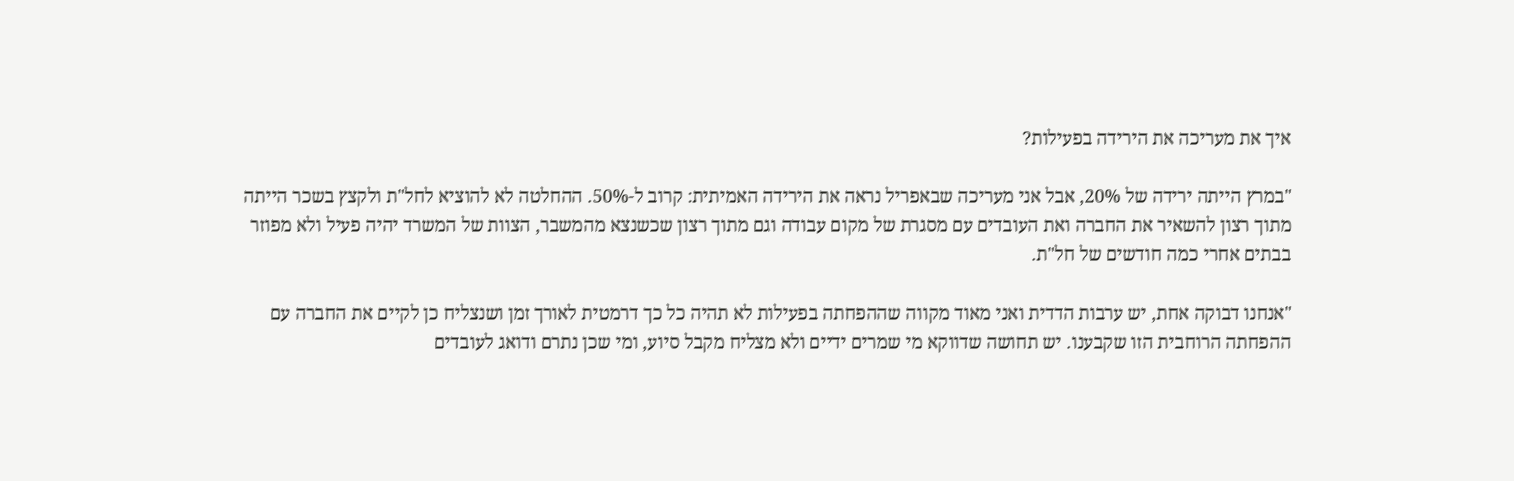איך את מעריכה את הירידה בפעילות?

"במרץ הייתה ירידה של 20%, אבל אני מעריכה שבאפריל נראה את הירידה האמיתית: קרוב ל-50%. ההחלטה לא להוציא לחל"ת ולקצץ בשכר הייתה מתוך רצון להשאיר את החברה ואת העובדים עם מסגרת של מקום עבודה וגם מתוך רצון שכשנצא מהמשבר, הצוות של המשרד יהיה פעיל ולא מפוזר בבתים אחרי כמה חודשים של חל"ת.

"אנחנו דבוקה אחת, יש ערבות הדדית ואני מאוד מקווה שההפחתה בפעילות לא תהיה כל כך דרמטית לאורך זמן ושנצליח כן לקיים את החברה עם ההפחתה הרוחבית הזו שקבענו. יש תחושה שדווקא מי שמרים ידיים ולא מצליח מקבל סיוע, ומי שכן נתרם ודואג לעובדים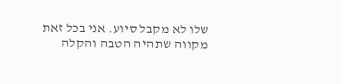שלו לא מקבל סיוע. אני בכל זאת מקווה שתהיה הטבה והקלה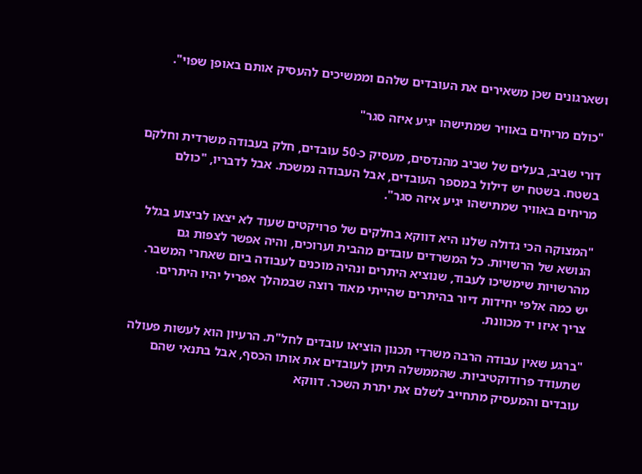ושארגונים שכן משאירים את העובדים שלהם וממשיכים להעסיק אותם באופן שפוי".

"כולם מריחים באוויר שמתישהו יגיע איזה סגר"

דורי שביב, בעלים של שביב מהנדסים, מעסיק כ-50 עובדים, חלק בעבודה משרדית וחלקם בשטח. בשטח יש דילול במספר העובדים, אבל העבודה נמשכת. אבל לדבריו, "כולם מריחים באוויר שמתישהו יגיע איזה סגר".

"המצוקה הכי גדולה שלנו היא דווקא בחלקים של פרויקטים שעוד לא יצאו לביצוע בגלל הנושא של הרשויות. כל המשרדים עובדים מהבית וערוכים, והיה אפשר לצפות גם מהרשויות שימשיכו לעבוד, שנוציא היתרים ונהיה מוכנים לעבודה ביום שאחרי המשבר. יש כמה אלפי יחידות דיור בהיתרים שהייתי מאוד רוצה שבמהלך אפריל יהיו היתרים. צריך איזו יד מכוונת.

"ברגע שאין עבודה הרבה משרדי תכנון הוציאו עובדים לחל"ת. הרעיון הוא לעשות פעולה שתעודד פרודוקטיביות. שהממשלה תיתן לעובדים את אותו הכסף, אבל בתנאי שהם עובדים והמעסיק מתחייב לשלם את יתרת השכר. דווקא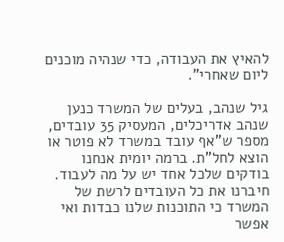להאיץ את העבודה, כדי שנהיה מוכנים ליום שאחרי".

גיל שנהב, בעלים של המשרד כנען שנהב אדריכלים, המעסיק 35 עובדים, מספר ש"אף עובד במשרד לא פוטר או הוצא לחל"ת. ברמה יומית אנחנו בודקים שלכל אחד יש על מה לעבוד. חיברנו את כל העובדים לרשת של המשרד כי התוכנות שלנו כבדות ואי אפשר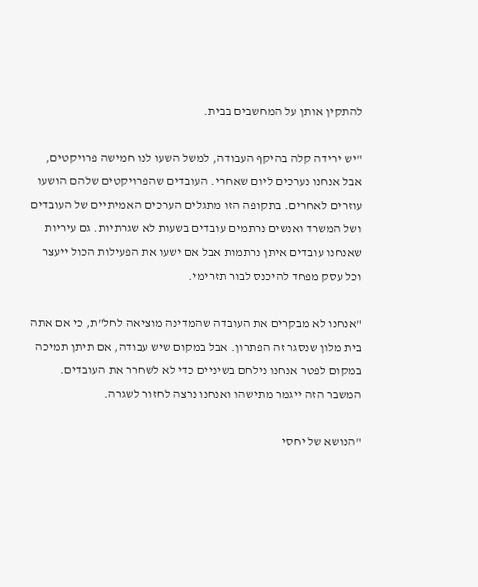להתקין אותן על המחשבים בבית.

"יש ירידה קלה בהיקף העבודה, למשל השעו לנו חמישה פרויקטים, אבל אנחנו נערכים ליום שאחרי. העובדים שהפרויקטים שלהם הושעו עוזרים לאחרים. בתקופה הזו מתגלים הערכים האמיתיים של העובדים ושל המשרד ואנשים נרתמים עובדים בשעות לא שגרתיות. גם עיריות שאנחנו עובדים איתן נרתמות אבל אם ישעו את הפעילות הכול ייעצר וכל עסק מפחד להיכנס לבור תזרימי.

"אנחנו לא מבקרים את העובדה שהמדינה מוציאה לחל"ת, כי אם אתה בית מלון שנסגר זה הפתרון. אבל במקום שיש עבודה, אם תיתן תמיכה במקום לפטר אנחנו נילחם בשיניים כדי לא לשחרר את העובדים. המשבר הזה ייגמר מתישהו ואנחנו נרצה לחזור לשגרה.

"הנושא של יחסי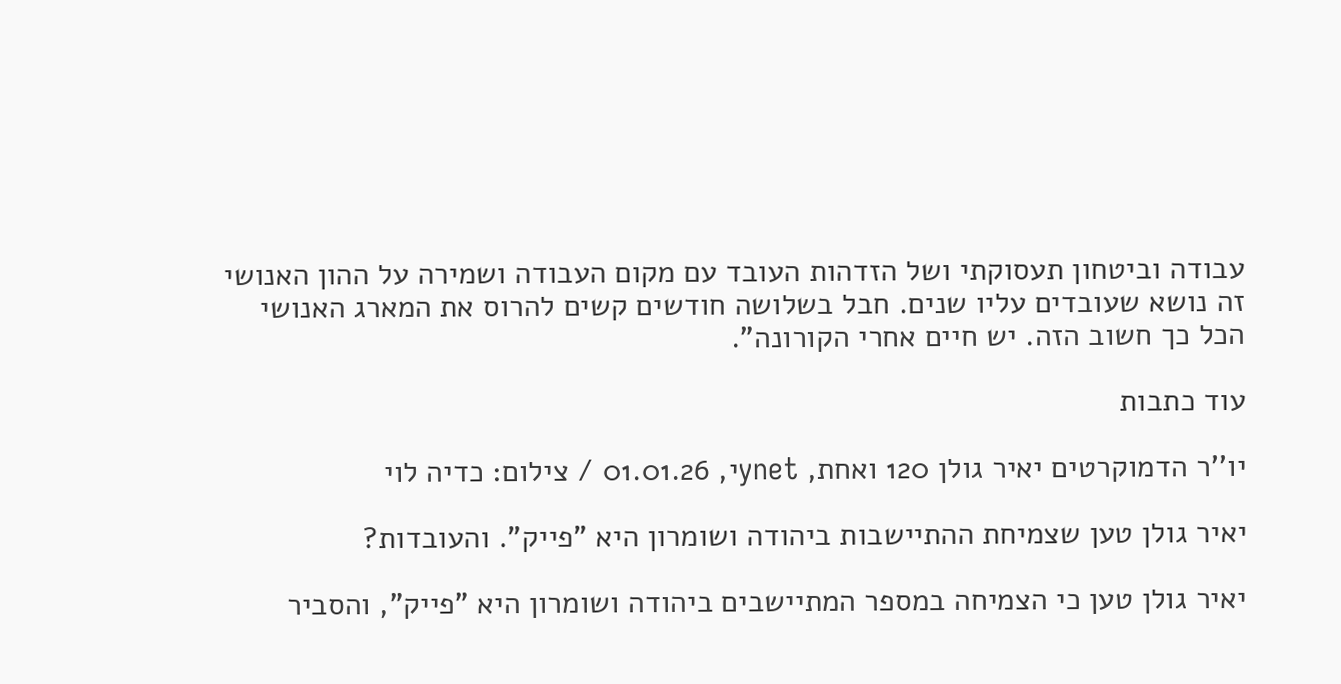עבודה וביטחון תעסוקתי ושל הזדהות העובד עם מקום העבודה ושמירה על ההון האנושי זה נושא שעובדים עליו שנים. חבל בשלושה חודשים קשים להרוס את המארג האנושי הכל כך חשוב הזה. יש חיים אחרי הקורונה".

עוד כתבות

יו''ר הדמוקרטים יאיר גולן 120 ואחת, ynetי, 01.01.26 / צילום: כדיה לוי

יאיר גולן טען שצמיחת ההתיישבות ביהודה ושומרון היא "פייק". והעובדות?

יאיר גולן טען כי הצמיחה במספר המתיישבים ביהודה ושומרון היא "פייק", והסביר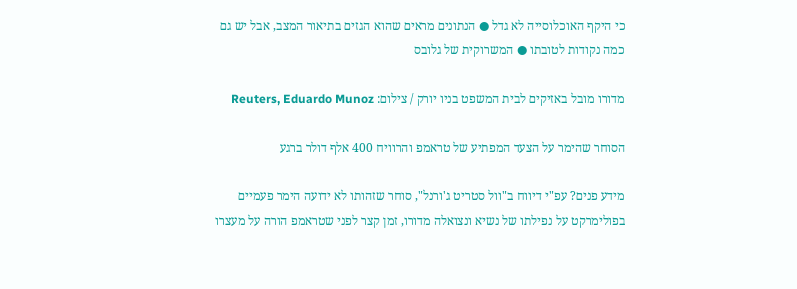כי היקף האוכלוסייה לא גדל ● הנתונים מראים שהוא הגזים בתיאור המצב, אבל יש גם כמה נקודות לטובתו ● המשרוקית של גלובס

מדורו מובל באזיקים לבית המשפט בניו יורק / צילום: Reuters, Eduardo Munoz

הסוחר שהימר על הצעד המפתיע של טראמפ והרוויח 400 אלף דולר ברגע

מידע פנים? עפ"י דיווח ב"וול סטריט ג'ורנל", סוחר שזהותו לא ידועה הימר פעמיים בפולימרקט על נפילתו של נשיא ונצואלה מדורו, זמן קצר לפני שטראמפ הורה על מעצרו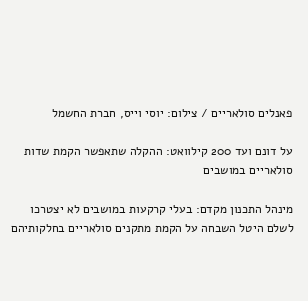פאנלים סולאריים / צילום: יוסי וייס, חברת החשמל

על דונם ועד 200 קילוואט: ההקלה שתאפשר הקמת שדות סולאריים במושבים

מינהל התכנון מקדם: בעלי קרקעות במושבים לא יצטרכו לשלם היטל השבחה על הקמת מתקנים סולאריים בחלקותיהם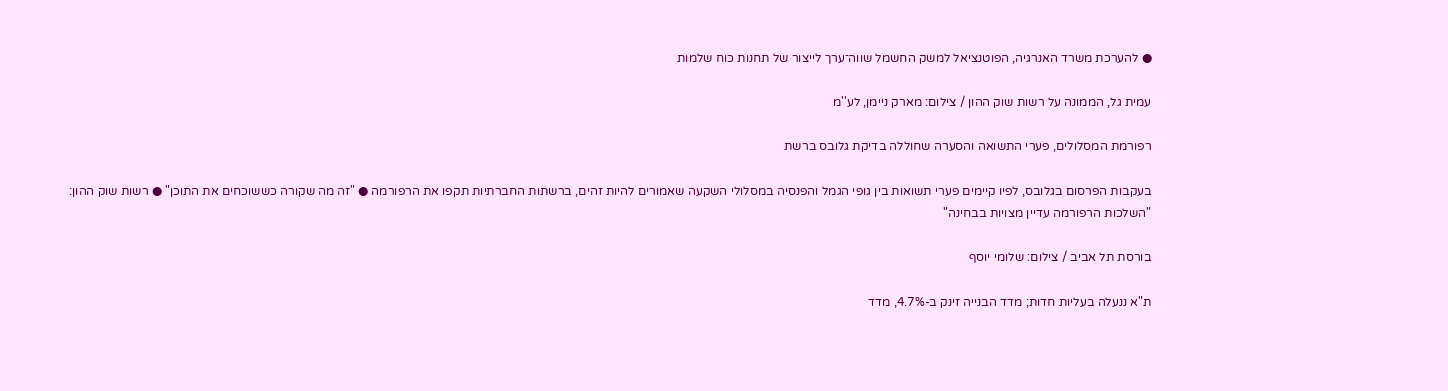● להערכת משרד האנרגיה, הפוטנציאל למשק החשמל שווה־ערך לייצור של תחנות כוח שלמות

עמית גל, הממונה על רשות שוק ההון / צילום: מארק ניימן, לע''מ

רפורמת המסלולים, פערי התשואה והסערה שחוללה בדיקת גלובס ברשת

בעקבות הפרסום בגלובס, לפיו קיימים פערי תשואות בין גופי הגמל והפנסיה במסלולי השקעה שאמורים להיות זהים, ברשתות החברתיות תקפו את הרפורמה ● "זה מה שקורה כששוכחים את התוכן" ● רשות שוק ההון: "השלכות הרפורמה עדיין מצויות בבחינה"

בורסת תל אביב / צילום: שלומי יוסף

ת"א ננעלה בעליות חדות; מדד הבנייה זינק ב-4.7%, מדד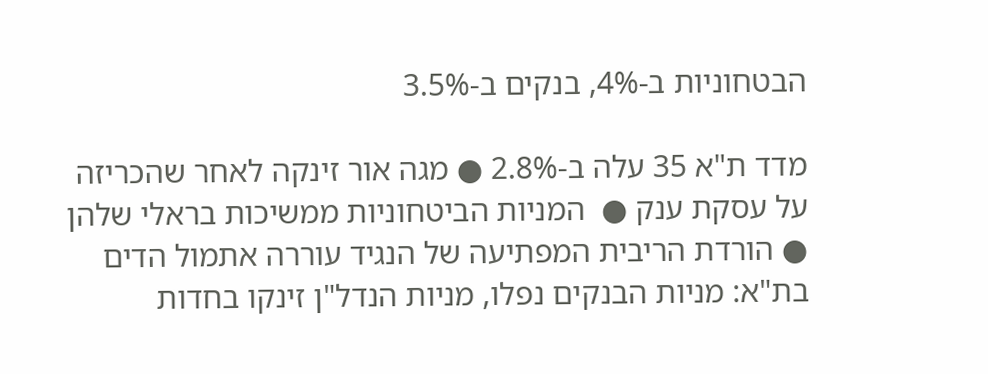הבטחוניות ב-4%, בנקים ב-3.5%

מדד ת"א 35 עלה ב-2.8% ● מגה אור זינקה לאחר שהכריזה על עסקת ענק ●  המניות הביטחוניות ממשיכות בראלי שלהן ● הורדת הריבית המפתיעה של הנגיד עוררה אתמול הדים בת"א: מניות הבנקים נפלו, מניות הנדל"ן זינקו בחדות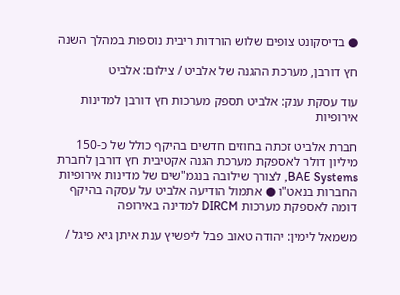● בדיסקונט צופים שלוש הורדות ריבית נוספות במהלך השנה

חץ דורבן, מערכת ההגנה של אלביט / צילום: אלביט

עוד עסקת ענק: אלביט תספק מערכות חץ דורבן למדינות אירופיות

חברת אלביט זכתה בחוזים חדשים בהיקף כולל של כ-150 מיליון דולר לאספקת מערכת הגנה אקטיבית חץ דורבן לחברת BAE Systems, לצורך שילובה בנגמ"שים של מדינות אירופיות החברות בנאט"ו ● אתמול הודיעה אלביט על עסקה בהיקף דומה לאספקת מערכות DIRCM למדינה באירופה

משמאל לימין: יהודה טאוב פבל ליפשיץ ענת איתן גיא פיגל /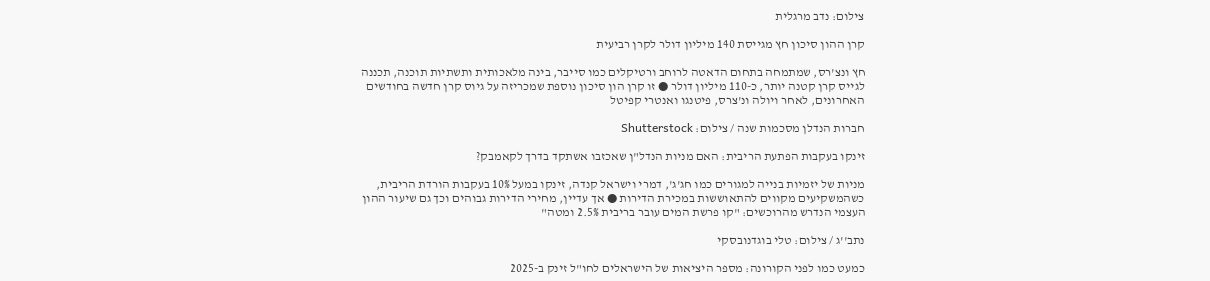צילום: נדב מרגלית

קרן ההון סיכון חץ מגייסת 140 מיליון דולר לקרן רביעית

חץ ונצ'רס, שמתמחה בתחום הדאטה לרוחב ורטיקלים כמו סייבר, בינה מלאכותית ותשתיות תוכנה, תכננה לגייס קרן קטנה יותר, כ-110 מיליון דולר ● זו קרן הון סיכון נוספת שמכריזה על גיוס קרן חדשה בחודשים האחרונים, לאחר ויולה ונ'צרס, פיטנגו ואנטרי קפיטל

חברות הנדלן מסכמות שנה / צילום: Shutterstock

זינקו בעקבות הפתעת הריבית: האם מניות הנדל"ן שאכזבו אשתקד בדרך לקאמבק?

מניות של יזמיות בנייה למגורים כמו חג'ג', דמרי וישראל קנדה, זינקו במעל 10% בעקבות הורדת הריבית, כשהמשקיעים מקווים להתאוששות במכירת הדירות ● אך עדיין, מחירי הדירות גבוהים וכך גם שיעור ההון העצמי הנדרש מהרוכשים: "קו פרשת המים עובר בריבית 2.5% ומטה"

נתב''ג / צילום: טלי בוגדנובסקי

כמעט כמו לפני הקורונה: מספר היציאות של הישראלים לחו"ל זינק ב-2025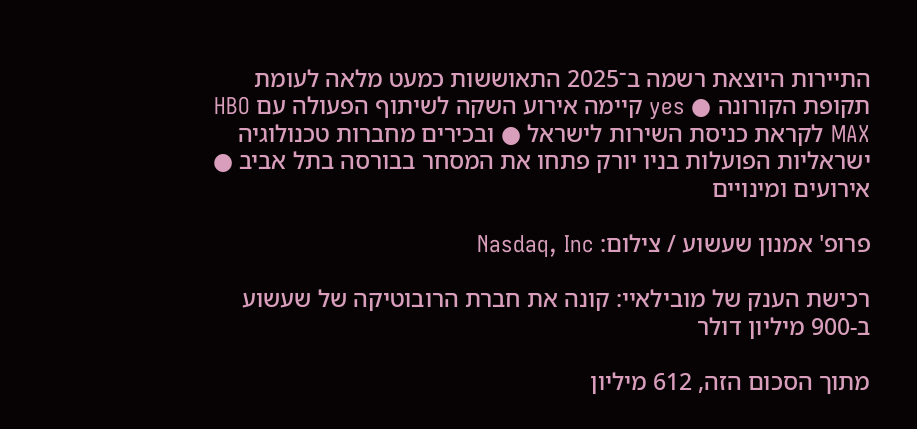התיירות היוצאת רשמה ב־2025 התאוששות כמעט מלאה לעומת תקופת הקורונה ● yes קיימה אירוע השקה לשיתוף הפעולה עם HBO MAX לקראת כניסת השירות לישראל ● ובכירים מחברות טכנולוגיה ישראליות הפועלות בניו יורק פתחו את המסחר בבורסה בתל אביב ● אירועים ומינויים

פרופ' אמנון שעשוע / צילום: Nasdaq, Inc

רכישת הענק של מובילאיי: קונה את חברת הרובוטיקה של שעשוע ב-900 מיליון דולר

מתוך הסכום הזה, 612 מיליון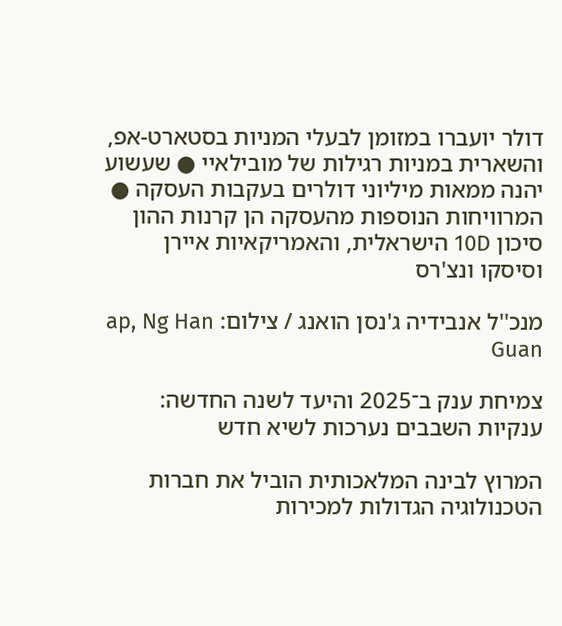דולר יועברו במזומן לבעלי המניות בסטארט-אפ, והשארית במניות רגילות של מובילאיי ● שעשוע יהנה ממאות מיליוני דולרים בעקבות העסקה ● המרוויחות הנוספות מהעסקה הן קרנות ההון סיכון 10D הישראלית, והאמריקאיות איירן וסיסקו ונצ'רס

מנכ''ל אנבידיה ג'נסן הואנג / צילום: ap, Ng Han Guan

צמיחת ענק ב־2025 והיעד לשנה החדשה: ענקיות השבבים נערכות לשיא חדש

המרוץ לבינה המלאכותית הוביל את חברות הטכנולוגיה הגדולות למכירות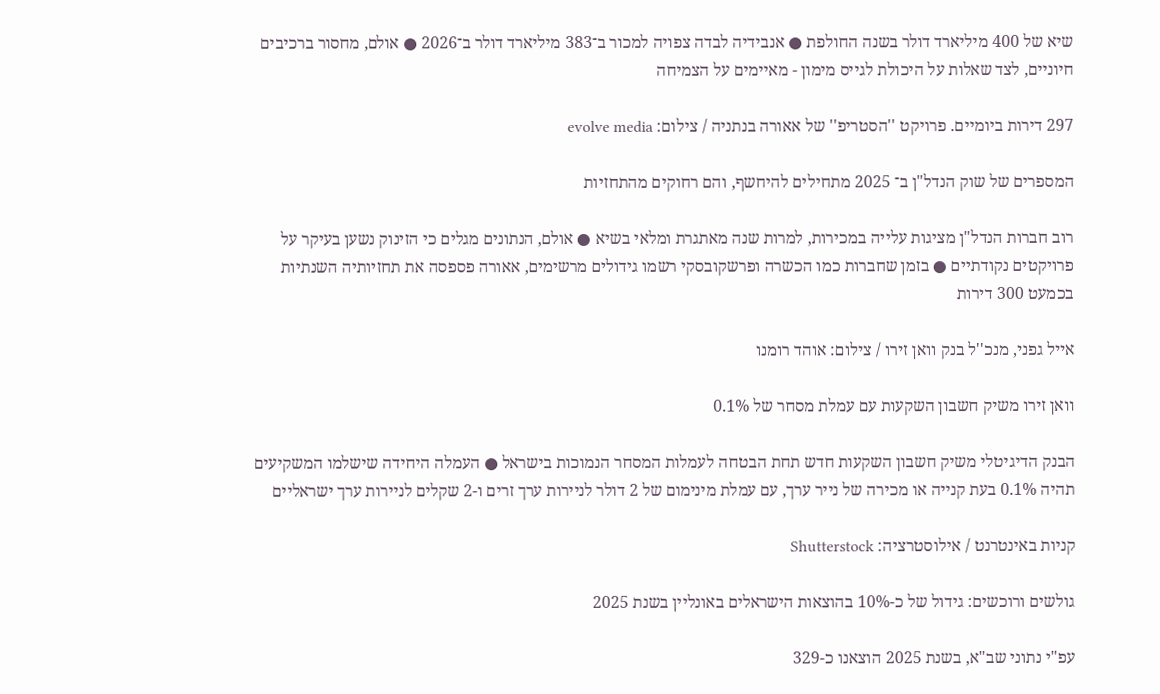שיא של 400 מיליארד דולר בשנה החולפת ● אנבידיה לבדה צפויה למכור ב־383 מיליארד דולר ב־2026 ● אולם, מחסור ברכיבים חיוניים, לצד שאלות על היכולת לגייס מימון - מאיימים על הצמיחה

297 דירות ביומיים. פרויקט ''הסטריפ'' של אאורה בנתניה / צילום: evolve media

המספרים של שוק הנדל"ן ב־ 2025 מתחילים להיחשף, והם רחוקים מהתחזיות

רוב חברות הנדל"ן מציגות עלייה במכירות, למרות שנה מאתגרת ומלאי בשיא ● אולם, הנתונים מגלים כי הזינוק נשען בעיקר על פרויקטים נקודתיים ● בזמן שחברות כמו הכשרה ופרשקובסקי רשמו גידולים מרשימים, אאורה פספסה את תחזיותיה השנתיות בכמעט 300 דירות

אייל גפני, מנכ''ל בנק וואן זירו / צילום: אוהד רומנו

וואן זירו משיק חשבון השקעות עם עמלת מסחר של 0.1%

הבנק הדיגיטלי משיק חשבון השקעות חדש תחת הבטחה לעמלות המסחר הנמוכות בישראל ● העמלה היחידה שישלמו המשקיעים תהיה 0.1% בעת קנייה או מכירה של נייר ערך, עם עמלת מינימום של 2 דולר לניירות ערך זרים ו-2 שקלים לניירות ערך ישראליים

קניות באינטרנט / אילוסטרציה: Shutterstock

גולשים ורוכשים: גידול של כ-10% בהוצאות הישראלים באונליין בשנת 2025

עפ"י נתוני שב"א, בשנת 2025 הוצאנו כ-329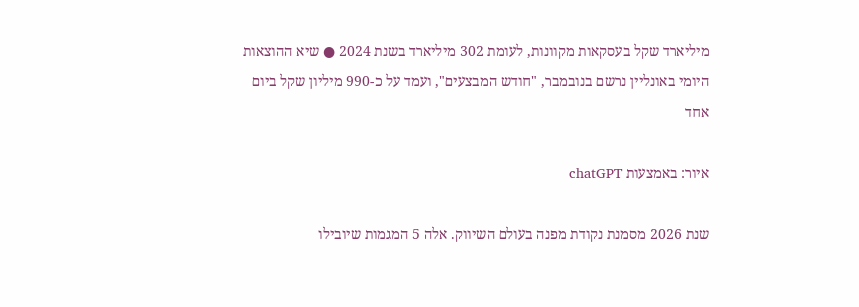מיליארד שקל בעסקאות מקוונות, לעומת 302 מיליארד בשנת 2024 ● שיא ההוצאות היומי באונליין נרשם בנובמבר, "חודש המבצעים", ועמד על כ-990 מיליון שקל ביום אחד

איור: באמצעות chatGPT

שנת 2026 מסמנת נקודת מפנה בעולם השיווק. אלה 5 המגמות שיובילו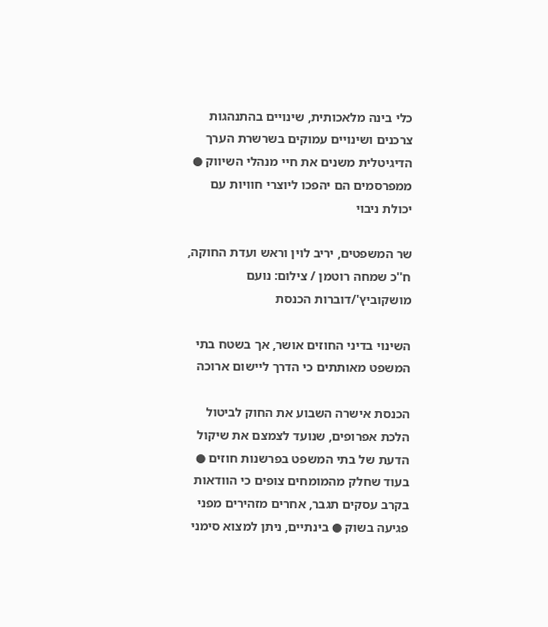כלי בינה מלאכותית, שינויים בהתנהגות צרכנים ושינויים עמוקים בשרשרת הערך הדיגיטלית משנים את חיי מנהלי השיווק ● ממפרסמים הם יהפכו ליוצרי חוויות עם יכולת ניבוי

שר המשפטים, יריב לוין וראש ועדת החוקה, ח''כ שמחה רוטמן / צילום: נועם מושקוביץ'/דוברות הכנסת

השינוי בדיני החוזים אושר, אך בשטח בתי המשפט מאותתים כי הדרך ליישום ארוכה

הכנסת אישרה השבוע את החוק לביטול הלכת אפרופים, שנועד לצמצם את שיקול הדעת של בתי המשפט בפרשנות חוזים ● בעוד שחלק מהמומחים צופים כי הוודאות בקרב עסקים תגבר, אחרים מזהירים מפני פגיעה בשוק ● בינתיים, ניתן למצוא סימני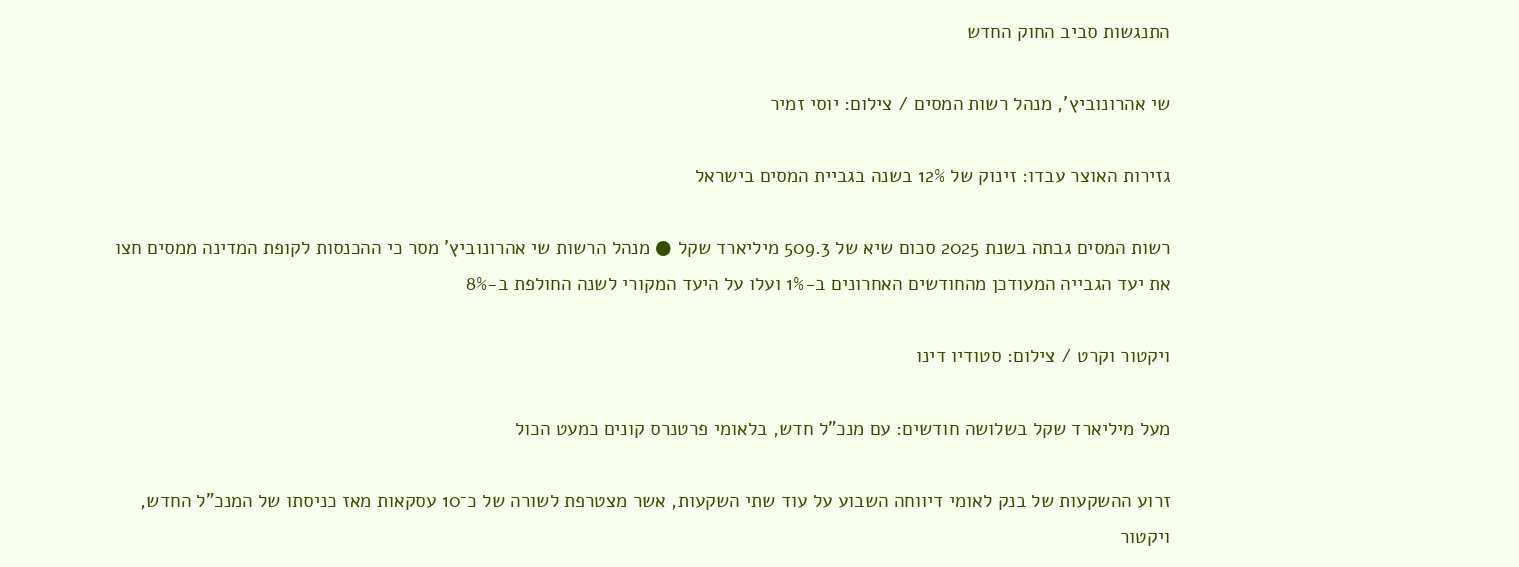התנגשות סביב החוק החדש

שי אהרונוביץ', מנהל רשות המסים / צילום: יוסי זמיר

גזירות האוצר עבדו: זינוק של 12% בשנה בגביית המסים בישראל

רשות המסים גבתה בשנת 2025 סכום שיא של 509.3 מיליארד שקל ● מנהל הרשות שי אהרונוביץ' מסר כי ההכנסות לקופת המדינה ממסים חצו את יעד הגבייה המעודכן מהחודשים האחרונים ב-1% ועלו על היעד המקורי לשנה החולפת ב-8%

ויקטור וקרט / צילום: סטודיו דינו

מעל מיליארד שקל בשלושה חודשים: עם מנכ"ל חדש, בלאומי פרטנרס קונים כמעט הכול

זרוע ההשקעות של בנק לאומי דיווחה השבוע על עוד שתי השקעות, אשר מצטרפת לשורה של כ־10 עסקאות מאז כניסתו של המנכ"ל החדש, ויקטור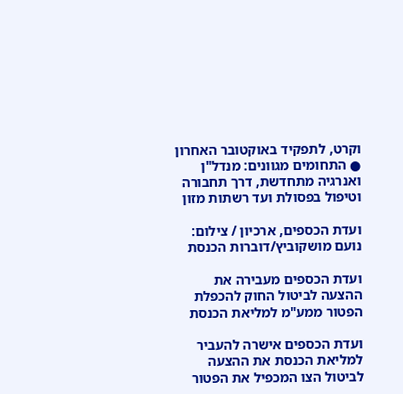וקרט, לתפקיד באוקטובר האחרון ● התחומים מגוונים: מנדל"ן ואנרגיה מתחדשת, דרך תחבורה וטיפול בפסולת ועד רשתות מזון

ועדת הכספים, ארכיון / צילום: נועם מושקוביץ/דוברות הכנסת

ועדת הכספים מעבירה את ההצעה לביטול החוק להכפלת הפטור ממע"מ למליאת הכנסת

ועדת הכספים אישרה להעביר למליאת הכנסת את ההצעה לביטול הצו המכפיל את הפטור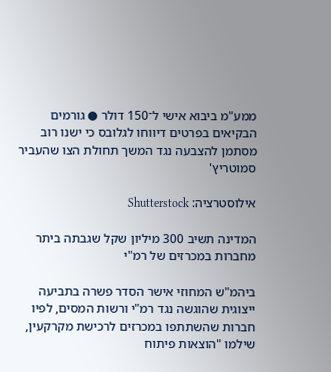ממע"מ ביבוא אישי ל־150 דולר ● גורמים הבקיאים בפרטים דיווחו לגלובס כי ישנו רוב מסתמן להצבעה נגד המשך תחולת הצו שהעביר סמוטריץ'

אילוסטרציה: Shutterstock

המדינה תשיב 300 מיליון שקל שגבתה ביתר מחברות במכרזים של רמ"י

ביהמ"ש המחוזי אישר הסדר פשרה בתביעה ייצוגית שהוגשה נגד רמ"י ורשות המסים, לפיו חברות שהשתתפו במכרזים לרכישת מקרקעין, שילמו "הוצאות פיתוח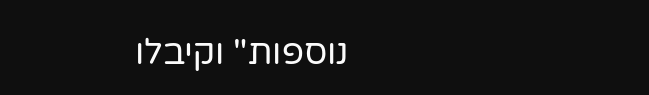נוספות" וקיבלו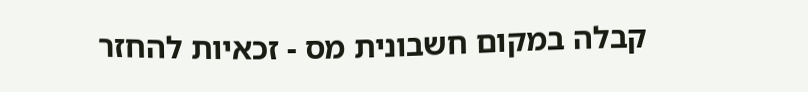קבלה במקום חשבונית מס - זכאיות להחזר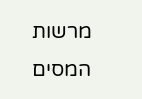מרשות המסים